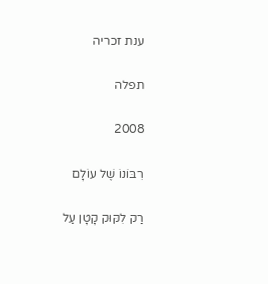ענת זכריה

תפלה

2008

רִבּוֹנוֹ שֶׁל עוֹלָם

רַק לִקּוּק קָטָן עַל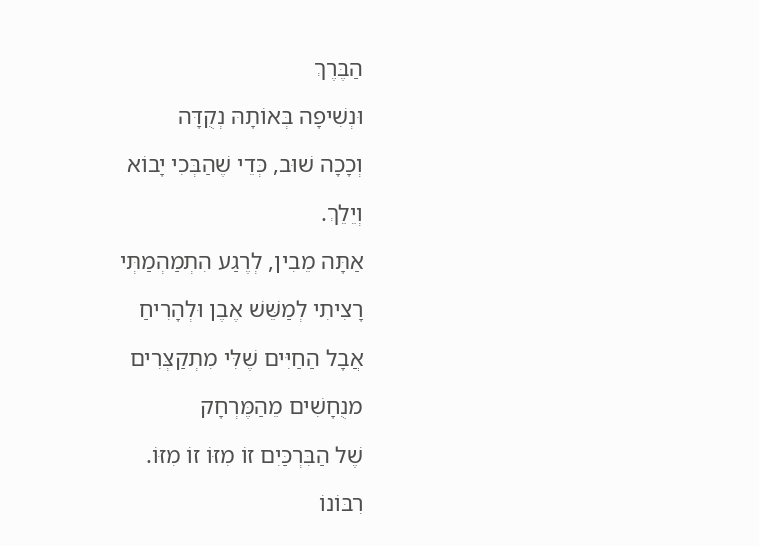הַבֶּרֶךְ

וּנְשִׁיפָה בְּאוֹתָהּ נְקֻדָּה

וְכָכָה שׁוּב, כְּדֵי שֶׁהַבְּכִי יָבוֹא

וְיֵלֵךְ.

אַתָּה מֵבִין, לְרֶגַע הִתְמַהְמַתְּי

רָצִיתִי לְמַשֵּׁשׁ אֶבֶן וּלְהָרִיחַ

אֲבָל הַחַיִּים שֶׁלִּי מִתְקַצְּרִים

מנֻחָשִׁים מֵהַמֶּרְחָק

שֶׁל הַבִּרְכַּיִם זוֹ מִזּוֹ זוֹ מִזּוֹ.

רִבּוֹנוֹ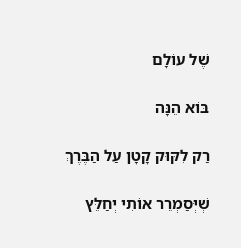שֶׁל עוֹלָם

בּוֹא הֵנָּה

רַק לִקּוּק קָטָן עַל הַבֶּרֶךְ

שְׁיְּסַמְרֵר אוֹתִי יְחַלֵּץ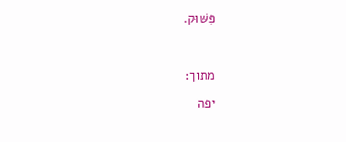פִּשּׁוּק.



מתוך:

יפה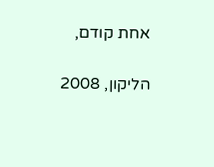אחת קודם,

הליקון, 2008